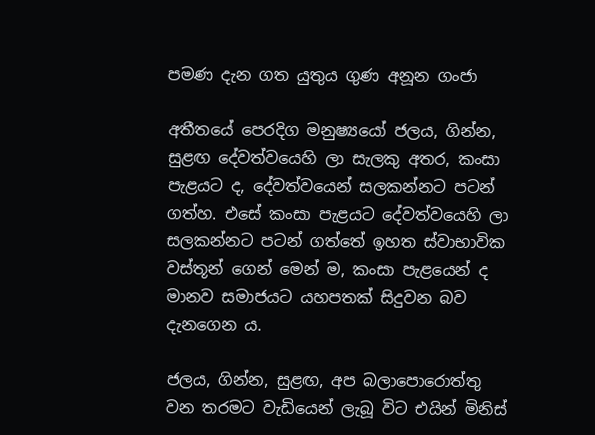පමණ දැන ගත යුතුය ගුණ අනූන ගංජා

අතීතයේ පෙරදිග මනුෂ්‍යයෝ ජලය, ගින්න, සුළඟ දේවත්වයෙහි ලා සැලකු අතර, කංසා පැළයට ද, දේවත්වයෙන් සලකන්නට පටන් ගත්හ. එසේ කංසා පැළයට දේවත්වයෙහි ලා සලකන්නට පටන් ගත්තේ ඉහත ස්වාභාවික වස්තූන් ගෙන් මෙන් ම, කංසා පැළයෙන් ද මානව සමාජයට යහපතක් සිදුවන බව දැනගෙන ය.

ජලය, ගින්න, සුළඟ, අප බලාපොරොත්තු වන තරමට වැඩියෙන් ලැබූ විට එයින් මිනිස්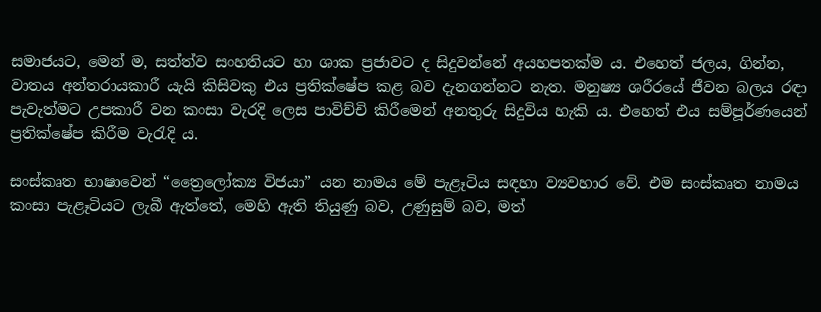සමාජයට, මෙන් ම, සත්ත්ව සංහතියට හා ශාක ප්‍රජාවට ද සිදුවන්නේ අයහපතක්ම ය. එහෙත් ජලය, ගින්න, වාතය අන්තරායකාරී යැයි කිසිවකු එය ප්‍රතික්ෂේප කළ බව දැනගන්නට නැත. මනුෂ්‍ය ශරීරයේ ජීවන බලය රඳා පැවැත්මට උපකාරී වන කංසා වැරදි ලෙස පාවිච්චි කිරීමෙන් අනතුරු සිදුවිය හැකි ය. එහෙත් එය සම්පූර්ණයෙන් ප්‍රතික්ෂේප කිරීම වැරැදි ය.

සංස්කෘත භාෂාවෙන් “ත්‍රෛලෝක්‍ය විජයා” යන නාමය මේ පැළෑටිය සඳහා ව්‍යවහාර වේ. එම සංස්කෘත නාමය කංසා පැළෑටියට ලැබී ඇත්තේ, මෙහි ඇති තියුණු බව, උණුසුම් බව, මත්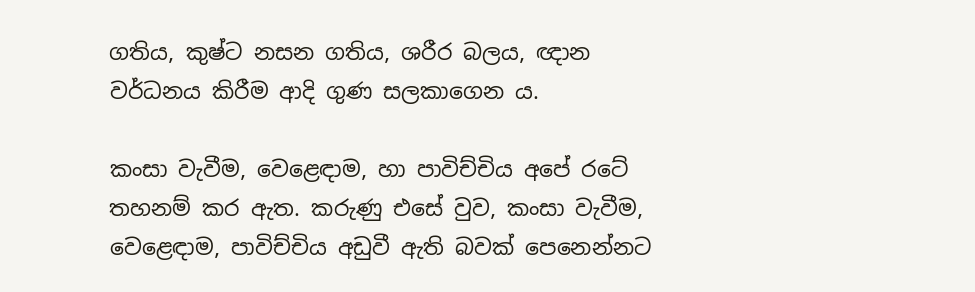ගතිය, කුෂ්ට නසන ගතිය, ශරීර බලය, ඥාන වර්ධනය කිරීම ආදි ගුණ සලකාගෙන ය.

කංසා වැවීම, වෙළෙඳාම, හා පාවිච්චිය අපේ රටේ තහනම් කර ඇත. කරුණු එසේ වුව, කංසා වැවීම, වෙළෙඳාම, පාවිච්චිය අඩුවී ඇති බවක් පෙනෙන්නට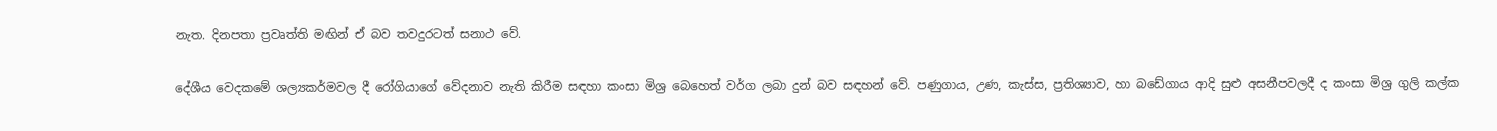නැත. දිනපතා ප්‍රවෘත්ති මඟින් ඒ බව තවදුරටත් සනාථ වේ.

දේශීය වෙදකමේ ශල්‍යකර්මවල දී රෝගියාගේ වේදනාව නැති කිරීම සඳහා කංසා මිශ්‍ර බෙහෙත් වර්ග ලබා දුන් බව සඳහන් වේ. පණුගාය, උණ, කැස්ස, ප්‍රතිශ්‍යාව, හා බඩේගාය ආදි සුළු අසනීපවලදී ද කංසා මිශ්‍ර ගුලි කල්ක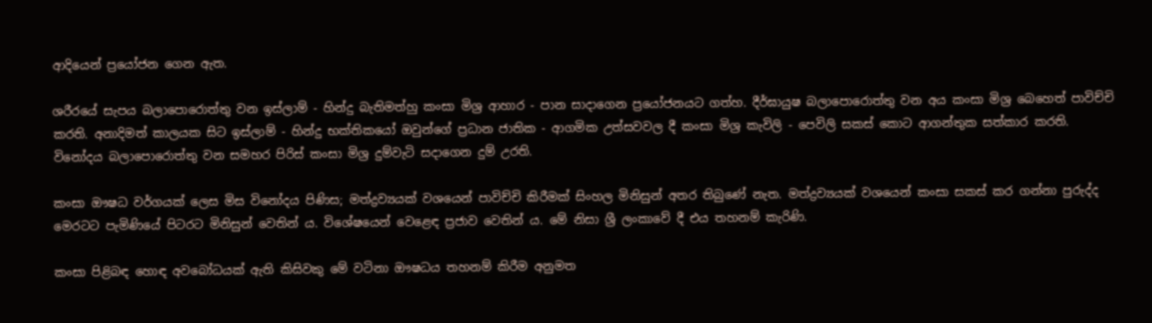ආදියෙන් ප්‍රයෝජන ගෙන ඇත.

ශරීරයේ සැපය බලාපොරොත්තු වන ඉස්ලාම් - හින්දු බැතිමත්හු කංසා මිශ්‍ර ආහාර - පාන සාදාගෙන ප්‍රයෝජනයට ගත්හ. දීර්ඝායුෂ බලාපොරොත්තු වන අය කංසා මිශ්‍ර බෙහෙත් පාවිච්චි කරති. අනාදිමත් කාලයක සිට ඉස්ලාම් - හින්දු භක්තිකයෝ ඔවුන්ගේ ප්‍රධාන ජාතික - ආගමික උත්සවවල දී කංසා මිශ්‍ර කැවිලි - පෙවිලි සකස් කොට ආගන්තුක සත්කාර කරති. විනෝදය බලාපොරොත්තු වන සමහර පිරිස් කංසා මිශ්‍ර දුම්වැටි සදාගෙන දුම් උරති.

කංසා ඖෂධ වර්ගයක් ලෙස මිස විනෝදය පිණිස; මත්ද්‍රව්‍යයක් වශයෙන් පාවිච්චි කිරීමක් සිංහල මිනිසුන් අතර තිබුණේ නැත. මත්ද්‍රව්‍යයක් වශයෙන් කංසා සකස් කර ගන්නා පුරුද්ද මෙරටට පැමිණියේ පිටරට මිනිසුන් වෙතින් ය. විශේෂයෙන් වෙළෙඳ ප්‍රජාව වෙතින් ය. මේ නිසා ශ්‍රී ලංකාවේ දී එය තහනම් කැරිණි.

කංසා පිළිබඳ හොඳ අවබෝධයක් ඇති කිසිවකු මේ වටිනා ඖෂධය තහනම් කිරීම අනුමත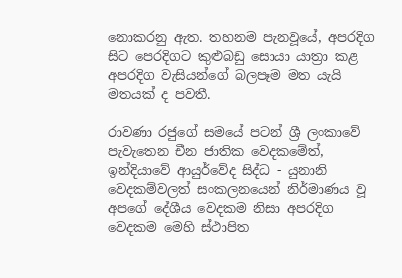නොකරනු ඇත. තහනම පැනවූයේ, අපරදිග සිට පෙරදිගට කුළුබඩු සොයා යාත්‍රා කළ අපරදිග වැසියන්ගේ බලපෑම මත යැයි මතයක් ද පවතී.

රාවණා රජුගේ සමයේ පටන් ශ්‍රී ලංකාවේ පැවැතෙන චීන ජාතික වෙදකමේත්, ඉන්දියාවේ ආයුර්වේද සිද්ධ - යුනානි වෙදකම්වලත් සංකලනයෙන් නිර්මාණය වූ අපගේ දේශීය වෙදකම නිසා අපරදිග වෙදකම මෙහි ස්ථාපිත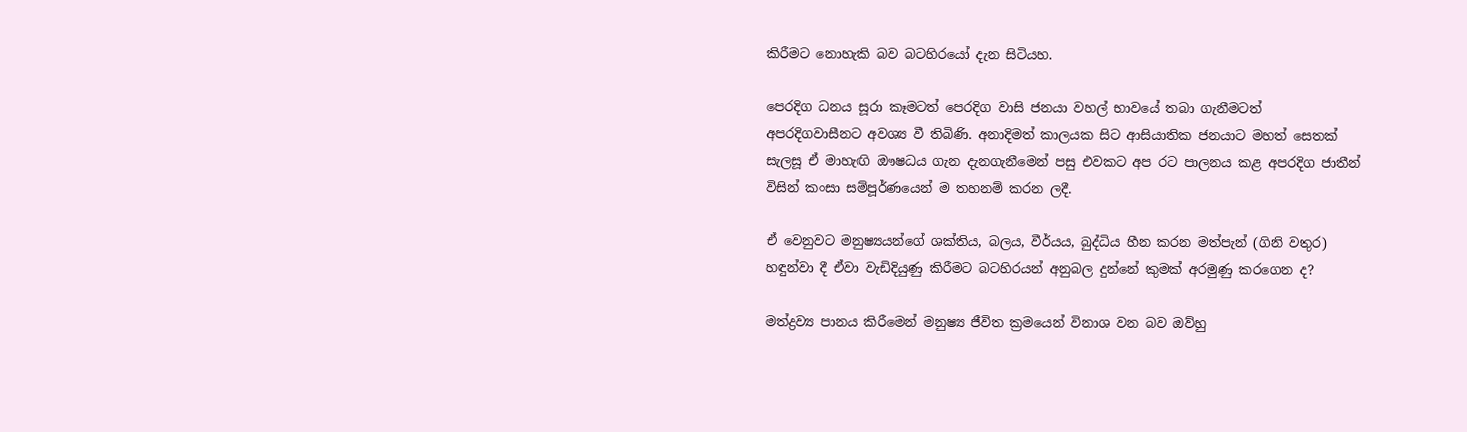කිරීමට නොහැකි බව බටහිරයෝ දැන සිටියහ.

පෙරදිග ධනය සූරා කෑමටත් පෙරදිග වාසි ජනයා වහල් භාවයේ තබා ගැනීමටත් අපරදිගවාසීනට අවශ්‍ය වී තිබිණි. අනාදිමත් කාලයක සිට ආසියාතික ජනයාට මහත් සෙතක් සැලසූ ඒ මාහැඟි ඖෂධය ගැන දැනගැනීමෙන් පසු එවකට අප රට පාලනය කළ අපරදිග ජාතීන් විසින් කංසා සම්පූර්ණයෙන් ම තහනම් කරන ලදී.

ඒ වෙනුවට මනුෂ්‍යයන්ගේ ශක්තිය, බලය, වීර්යය, බුද්ධිය හීන කරන මත්පැන් (ගිනි වතුර) හඳුන්වා දී ඒවා වැඩිදියුණු කිරීමට බටහිරයන් අනුබල දුන්නේ කුමක් අරමුණු කරගෙන ද?

මත්ද්‍රව්‍ය පානය කිරීමෙන් මනුෂ්‍ය ජීවිත ක්‍රමයෙන් විනාශ වන බව ඔව්හු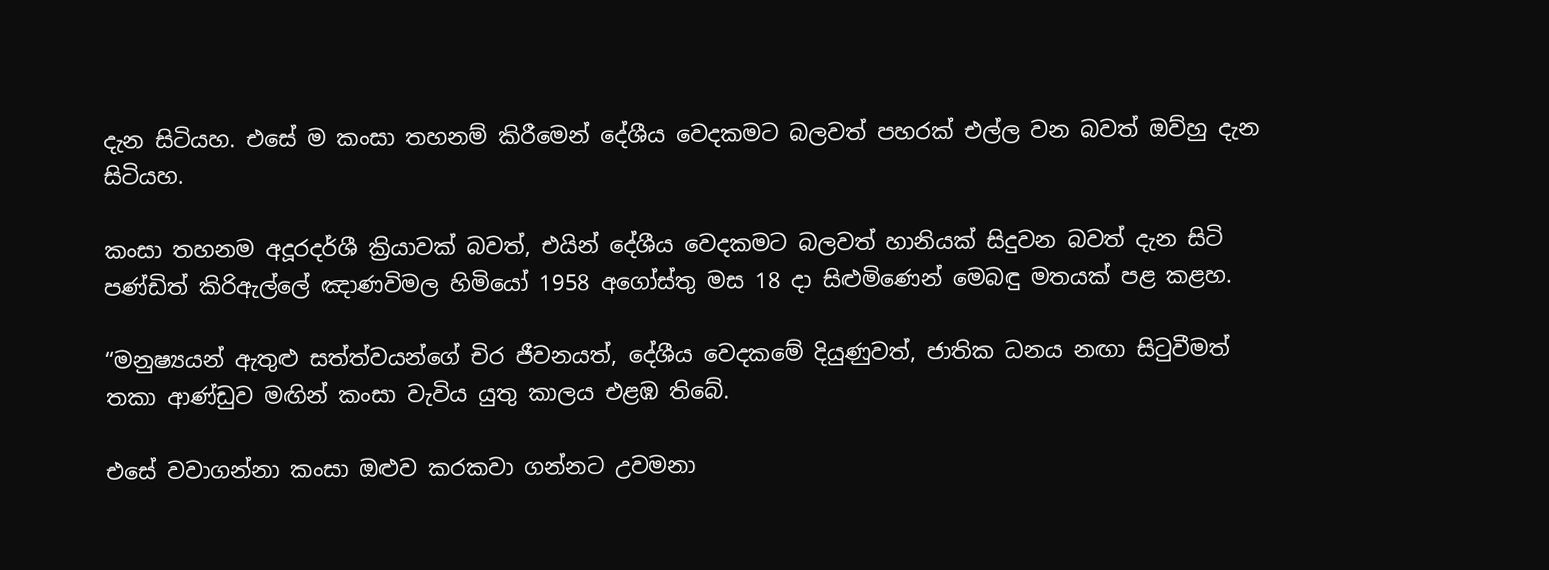දැන සිටියහ. එසේ ම කංසා තහනම් කිරීමෙන් දේශීය වෙදකමට බලවත් පහරක් එල්ල වන බවත් ඔව්හු දැන සිටියහ.

කංසා තහනම අදූරදර්ශී ක්‍රියාවක් බවත්, එයින් දේශීය වෙදකමට බලවත් හානියක් සිදුවන බවත් දැන සිටි පණ්ඩිත් කිරිඇල්ලේ ඤාණවිමල හිමියෝ 1958 අගෝස්තු මස 18 දා සිළුමිණෙන් මෙබඳු මතයක් පළ කළහ.

“මනුෂ්‍යයන් ඇතුළු සත්ත්වයන්ගේ චිර ජීවනයත්, දේශීය වෙදකමේ දියුණුවත්, ජාතික ධනය නඟා සිටුවීමත් තකා ආණ්ඩුව මඟින් කංසා වැවිය යුතු කාලය එළඹ තිබේ.

එසේ වවාගන්නා කංසා ඔළුව කරකවා ගන්නට උවමනා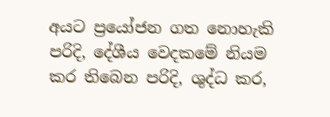අයට ප්‍රයෝජන ගත නොහැකි පරිදි, දේශීය වෙදකමේ නියම කර තිබෙන පරිදි, ශුද්ධ කර,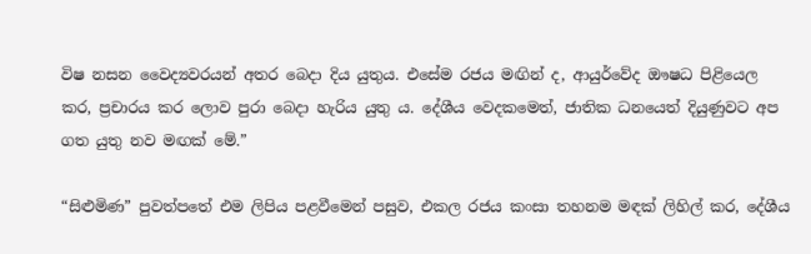විෂ නසන වෛද්‍යවරයන් අතර බෙදා දිය යුතුය. එසේම රජය මඟින් ද, ආයුර්වේද ඖෂධ පිළියෙල කර, ප්‍රචාරය කර ලොව පුරා බෙදා හැරිය යුතු ය. දේශීය වෙදකමෙත්, ජාතික ධනයෙත් දියුණුවට අප ගත යුතු නව මඟක් මේ.”

“සිළුමිණ” පුවත්පතේ එම ලිපිය පළවීමෙන් පසුව, එකල රජය කංසා තහනම මඳක් ලිහිල් කර, දේශීය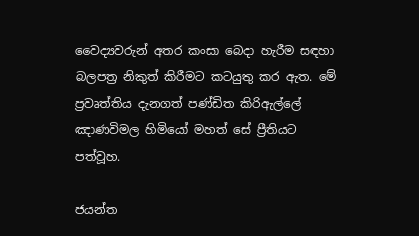වෛද්‍යවරුන් අතර කංසා බෙදා හැරීම සඳහා බලපත්‍ර නිකුත් කිරීමට කටයුතු කර ඇත. මේ ප්‍රවෘත්තිය දැනගත් පණ්ඩිත කිරිඇල්ලේ ඤාණවිමල හිමියෝ මහත් සේ ප්‍රීතියට පත්වූහ.

ජයන්ත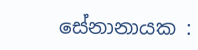සේනානායක :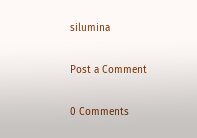silumina

Post a Comment

0 Comments